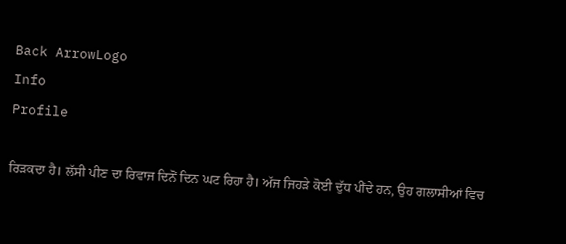Back ArrowLogo
Info
Profile

ਰਿੜਕਦਾ ਹੈ। ਲੱਸੀ ਪੀਣ ਦਾ ਰਿਵਾਜ ਦਿਨੋਂ ਦਿਨ ਘਟ ਰਿਹਾ ਹੈ। ਅੱਜ ਜਿਹੜੇ ਕੋਈ ਦੁੱਧ ਪੀਂਦੇ ਹਨ, ਉਹ ਗਲਾਸੀਆਂ ਵਿਚ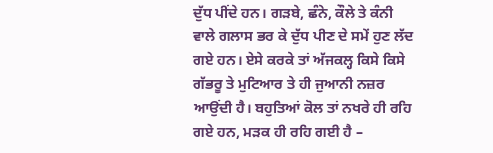ਦੁੱਧ ਪੀਂਦੇ ਹਨ। ਗੜਬੇ, ਛੰਨੇ, ਕੌਲੇ ਤੇ ਕੰਨੀ ਵਾਲੇ ਗਲਾਸ ਭਰ ਕੇ ਦੁੱਧ ਪੀਣ ਦੇ ਸਮੇਂ ਹੁਣ ਲੱਦ ਗਏ ਹਨ। ਏਸੇ ਕਰਕੇ ਤਾਂ ਅੱਜਕਲ੍ਹ ਕਿਸੇ ਕਿਸੇ ਗੱਭਰੂ ਤੇ ਮੁਟਿਆਰ ਤੇ ਹੀ ਜੁਆਨੀ ਨਜ਼ਰ ਆਉਂਦੀ ਹੈ। ਬਹੁਤਿਆਂ ਕੋਲ ਤਾਂ ਨਖਰੇ ਹੀ ਰਹਿ ਗਏ ਹਨ, ਮੜਕ ਹੀ ਰਹਿ ਗਈ ਹੈ –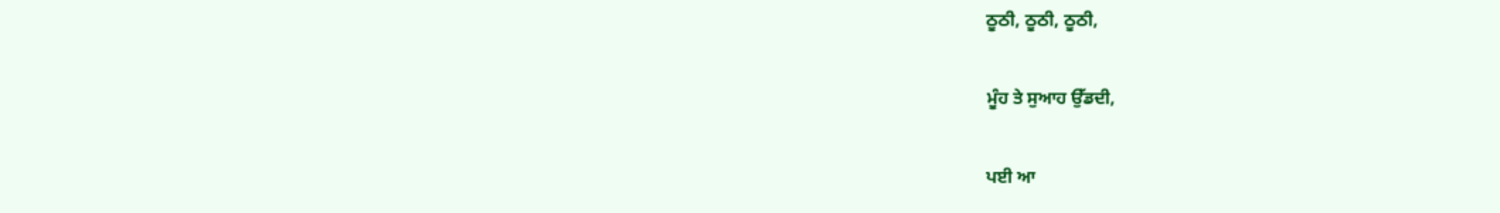ਠੂਠੀ, ਠੂਠੀ, ਠੂਠੀ,

ਮੂੰਹ ਤੇ ਸੁਆਹ ਉੱਡਦੀ,

ਪਈ ਆ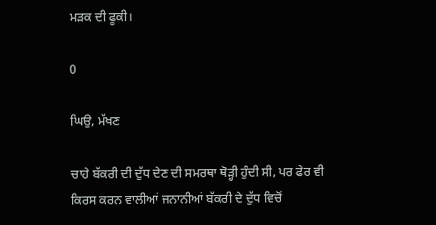ਮੜਕ ਦੀ ਫੂਕੀ।

0

ਘਿਉ, ਮੱਖਣ

ਚਾਹੇ ਬੱਕਰੀ ਦੀ ਦੁੱਧ ਦੇਣ ਦੀ ਸਮਰਥਾ ਥੋੜ੍ਹੀ ਹੁੰਦੀ ਸੀ, ਪਰ ਫੇਰ ਵੀ ਕਿਰਸ ਕਰਨ ਵਾਲੀਆਂ ਜਨਾਨੀਆਂ ਬੱਕਰੀ ਦੇ ਦੁੱਧ ਵਿਚੋਂ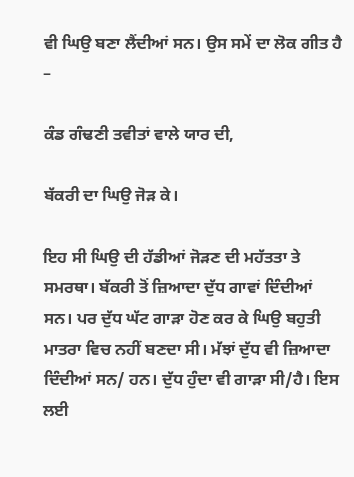ਵੀ ਘਿਉ ਬਣਾ ਲੈਂਦੀਆਂ ਸਨ। ਉਸ ਸਮੇਂ ਦਾ ਲੋਕ ਗੀਤ ਹੈ –

ਕੰਡ ਗੰਢਣੀ ਤਵੀਤਾਂ ਵਾਲੇ ਯਾਰ ਦੀ,

ਬੱਕਰੀ ਦਾ ਘਿਉ ਜੋੜ ਕੇ।

ਇਹ ਸੀ ਘਿਉ ਦੀ ਹੱਡੀਆਂ ਜੋੜਣ ਦੀ ਮਹੱਤਤਾ ਤੇ ਸਮਰਥਾ। ਬੱਕਰੀ ਤੋਂ ਜ਼ਿਆਦਾ ਦੁੱਧ ਗਾਵਾਂ ਦਿੰਦੀਆਂ ਸਨ। ਪਰ ਦੁੱਧ ਘੱਟ ਗਾੜਾ ਹੋਣ ਕਰ ਕੇ ਘਿਉ ਬਹੁਤੀ ਮਾਤਰਾ ਵਿਚ ਨਹੀਂ ਬਣਦਾ ਸੀ। ਮੱਝਾਂ ਦੁੱਧ ਵੀ ਜ਼ਿਆਦਾ ਦਿੰਦੀਆਂ ਸਨ/ ਹਨ। ਦੁੱਧ ਹੁੰਦਾ ਵੀ ਗਾੜਾ ਸੀ/ਹੈ। ਇਸ ਲਈ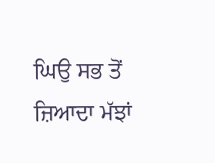ਘਿਉ ਸਭ ਤੋਂ ਜ਼ਿਆਦਾ ਮੱਝਾਂ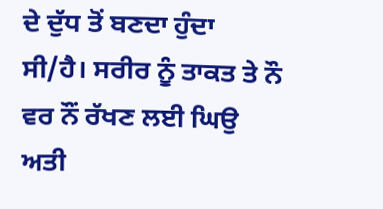ਦੇ ਦੁੱਧ ਤੋਂ ਬਣਦਾ ਹੁੰਦਾ ਸੀ/ਹੈ। ਸਰੀਰ ਨੂੰ ਤਾਕਤ ਤੇ ਨੌ ਵਰ ਨੌਂ ਰੱਖਣ ਲਈ ਘਿਉ ਅਤੀ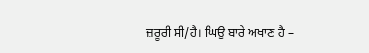ਜ਼ਰੂਰੀ ਸੀ/ਹੈ। ਘਿਉ ਬਾਰੇ ਅਖਾਣ ਹੈ –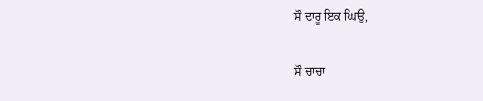ਸੌ ਦਾਰੂ ਇਕ ਘਿਉ,

ਸੌ ਚਾਚਾ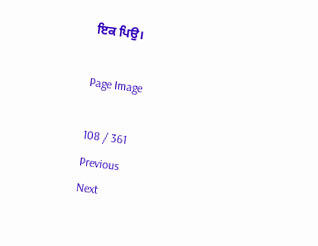ਇਕ ਪਿਉ।

Page Image

108 / 361
Previous
Next